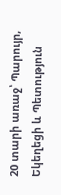20 տարի առաջ՝ Պարույր, Եկեղեցի և Պետություն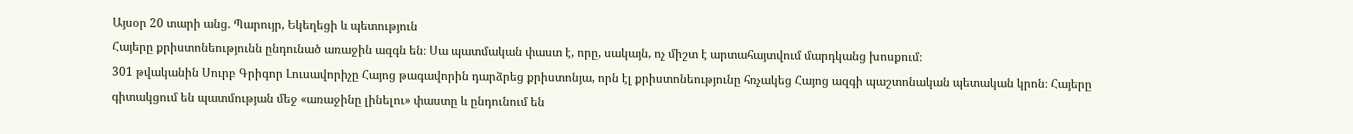Այսօր 20 տարի անց. Պարույր, Եկեղեցի և պետություն
Հայերը քրիստոնեությունն ընդունած առաջին ազգն են։ Սա պատմական փաստ է, որը, սակայն, ոչ միշտ է արտահայտվում մարդկանց խոսքում։
301 թվականին Սուրբ Գրիգոր Լուսավորիչը Հայոց թագավորին դարձրեց քրիստոնյա, որն էլ քրիստոնեությունը հռչակեց Հայոց ազգի պաշտոնական պետական կրոն։ Հայերը գիտակցում են պատմության մեջ «առաջինը լինելու» փաստը և ընդունում են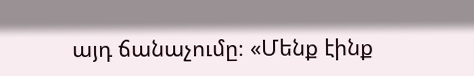այդ ճանաչումը։ «Մենք էինք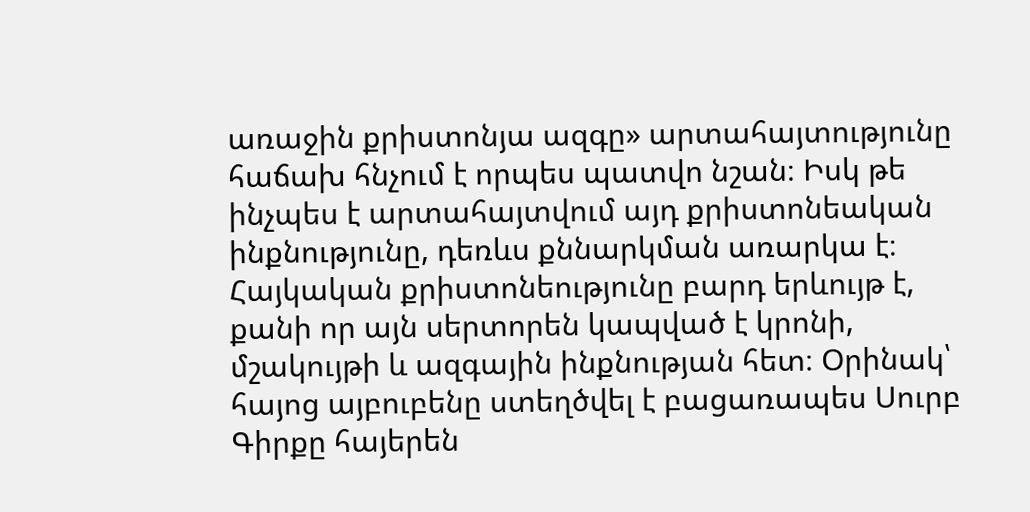առաջին քրիստոնյա ազգը» արտահայտությունը հաճախ հնչում է որպես պատվո նշան։ Իսկ թե ինչպես է արտահայտվում այդ քրիստոնեական ինքնությունը, դեռևս քննարկման առարկա է։
Հայկական քրիստոնեությունը բարդ երևույթ է, քանի որ այն սերտորեն կապված է կրոնի, մշակույթի և ազգային ինքնության հետ։ Օրինակ՝ հայոց այբուբենը ստեղծվել է բացառապես Սուրբ Գիրքը հայերեն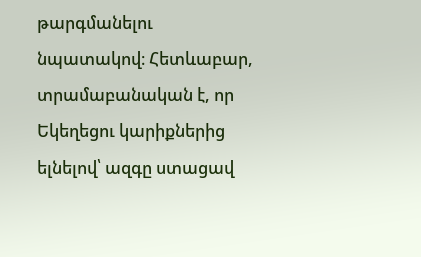թարգմանելու նպատակով։ Հետևաբար, տրամաբանական է, որ Եկեղեցու կարիքներից ելնելով՝ ազգը ստացավ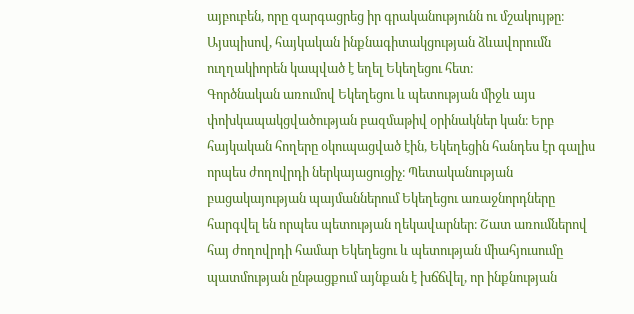այբուբեն, որը զարգացրեց իր գրականությունն ու մշակույթը։ Այսպիսով, հայկական ինքնագիտակցության ձևավորումն ուղղակիորեն կապված է եղել Եկեղեցու հետ։
Գործնական առումով Եկեղեցու և պետության միջև այս փոխկապակցվածության բազմաթիվ օրինակներ կան։ Երբ հայկական հողերը օկուպացված էին, Եկեղեցին հանդես էր գալիս որպես ժողովրդի ներկայացուցիչ։ Պետականության բացակայության պայմաններում Եկեղեցու առաջնորդները հարգվել են որպես պետության ղեկավարներ։ Շատ առումներով հայ ժողովրդի համար Եկեղեցու և պետության միահյուսումը պատմության ընթացքում այնքան է խճճվել, որ ինքնության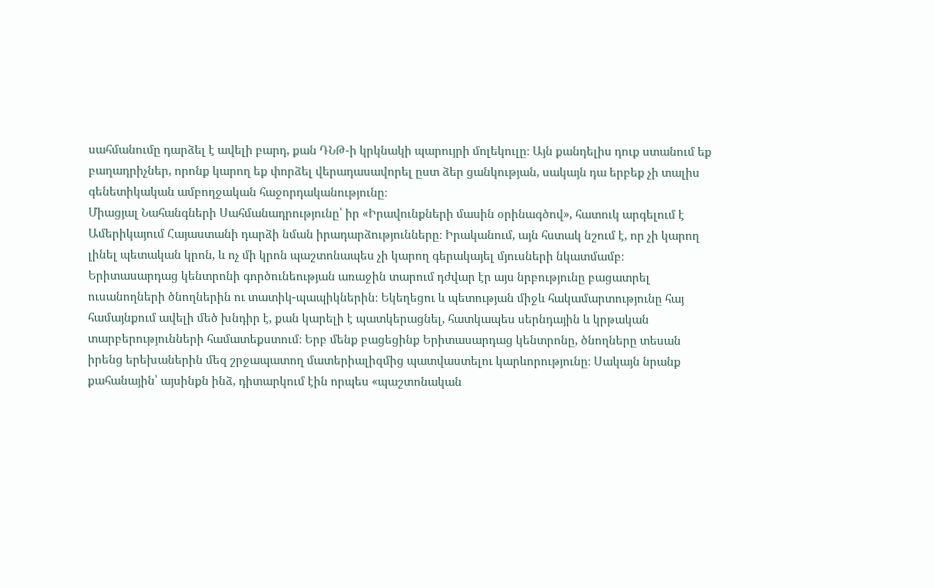սահմանումը դարձել է ավելի բարդ, քան ԴՆԹ-ի կրկնակի պարույրի մոլեկուլը։ Այն քանդելիս դուք ստանում եք բաղադրիչներ, որոնք կարող եք փորձել վերադասավորել ըստ ձեր ցանկության, սակայն դա երբեք չի տալիս գենետիկական ամբողջական հաջորդականությունը։
Միացյալ Նահանգների Սահմանադրությունը՝ իր «Իրավունքների մասին օրինագծով», հատուկ արգելում է Ամերիկայում Հայաստանի դարձի նման իրադարձությունները։ Իրականում, այն հստակ նշում է, որ չի կարող լինել պետական կրոն, և ոչ մի կրոն պաշտոնապես չի կարող գերակայել մյուսների նկատմամբ։
Երիտասարդաց կենտրոնի գործունեության առաջին տարում դժվար էր այս նրբությունը բացատրել ուսանողների ծնողներին ու տատիկ-պապիկներին։ Եկեղեցու և պետության միջև հակամարտությունը հայ համայնքում ավելի մեծ խնդիր է, քան կարելի է պատկերացնել, հատկապես սերնդային և կրթական տարբերությունների համատեքստում։ Երբ մենք բացեցինք Երիտասարդաց կենտրոնը, ծնողները տեսան իրենց երեխաներին մեզ շրջապատող մատերիալիզմից պատվաստելու կարևորությունը։ Սակայն նրանք քահանային՝ այսինքն ինձ, դիտարկում էին որպես «պաշտոնական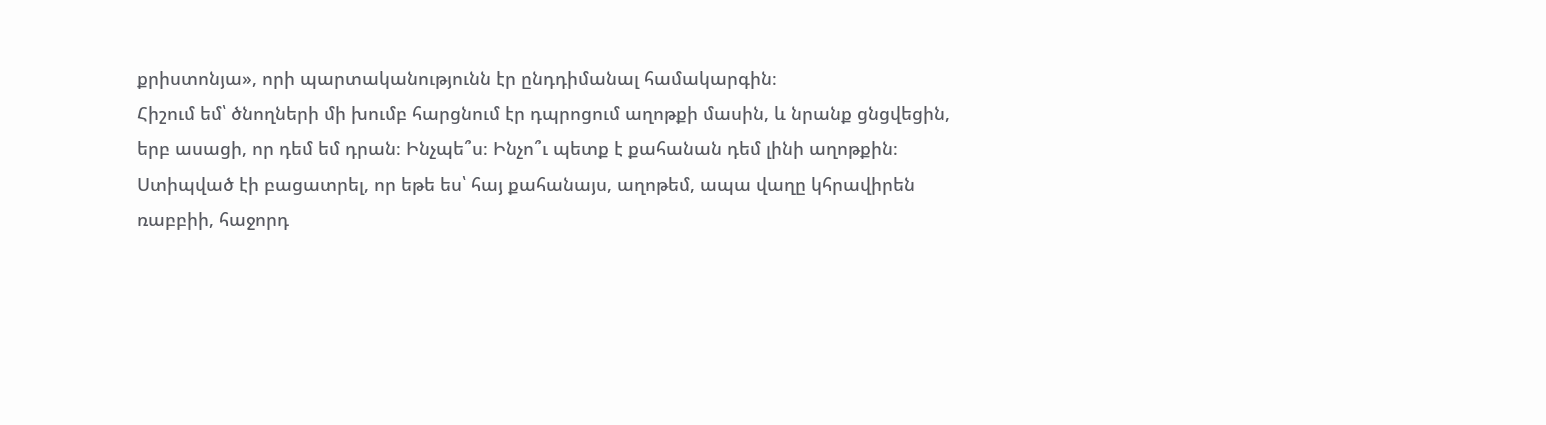քրիստոնյա», որի պարտականությունն էր ընդդիմանալ համակարգին։
Հիշում եմ՝ ծնողների մի խումբ հարցնում էր դպրոցում աղոթքի մասին, և նրանք ցնցվեցին, երբ ասացի, որ դեմ եմ դրան։ Ինչպե՞ս։ Ինչո՞ւ պետք է քահանան դեմ լինի աղոթքին։ Ստիպված էի բացատրել, որ եթե ես՝ հայ քահանայս, աղոթեմ, ապա վաղը կհրավիրեն ռաբբիի, հաջորդ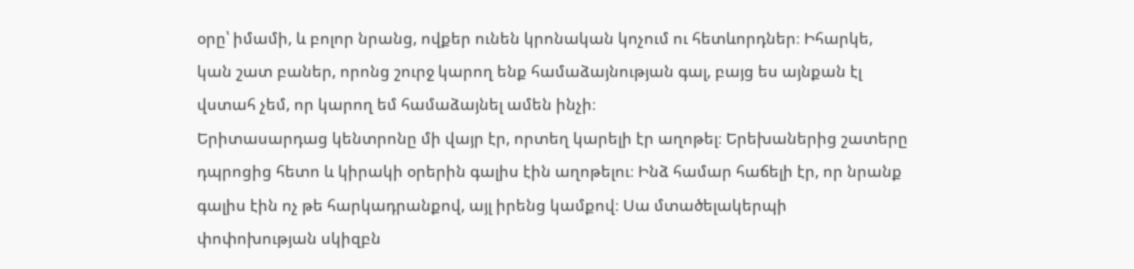օրը՝ իմամի, և բոլոր նրանց, ովքեր ունեն կրոնական կոչում ու հետևորդներ։ Իհարկե, կան շատ բաներ, որոնց շուրջ կարող ենք համաձայնության գալ, բայց ես այնքան էլ վստահ չեմ, որ կարող եմ համաձայնել ամեն ինչի։
Երիտասարդաց կենտրոնը մի վայր էր, որտեղ կարելի էր աղոթել։ Երեխաներից շատերը դպրոցից հետո և կիրակի օրերին գալիս էին աղոթելու։ Ինձ համար հաճելի էր, որ նրանք գալիս էին ոչ թե հարկադրանքով, այլ իրենց կամքով։ Սա մտածելակերպի փոփոխության սկիզբն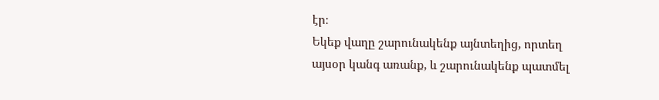էր։
Եկեք վաղը շարունակենք այնտեղից, որտեղ այսօր կանգ առանք, և շարունակենք պատմել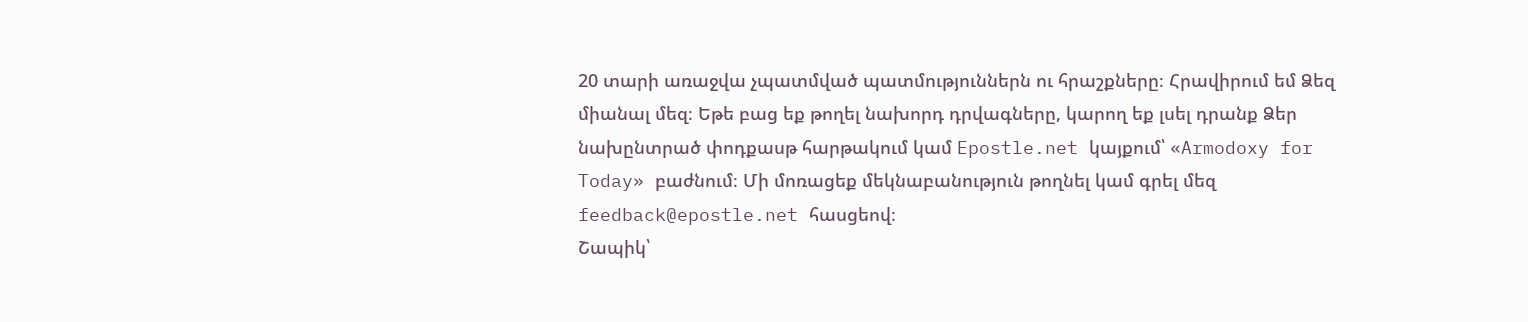20 տարի առաջվա չպատմված պատմություններն ու հրաշքները։ Հրավիրում եմ Ձեզ միանալ մեզ։ Եթե բաց եք թողել նախորդ դրվագները, կարող եք լսել դրանք Ձեր նախընտրած փոդքասթ հարթակում կամ Epostle.net կայքում՝ «Armodoxy for Today» բաժնում։ Մի մոռացեք մեկնաբանություն թողնել կամ գրել մեզ feedback@epostle.net հասցեով։
Շապիկ՝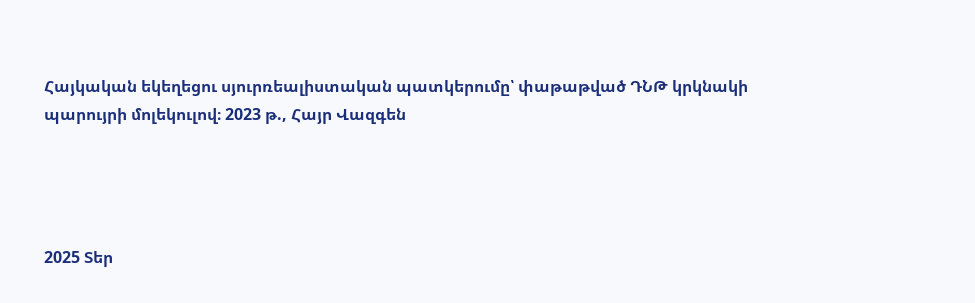Հայկական եկեղեցու սյուրռեալիստական պատկերումը՝ փաթաթված ԴՆԹ կրկնակի պարույրի մոլեկուլով։ 2023 թ., Հայր Վազգեն




2025 Տեր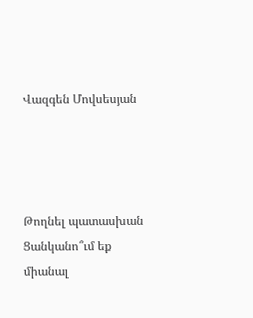Վազգեն Մովսեսյան




Թողնել պատասխան
Ցանկանո՞ւմ եք միանալ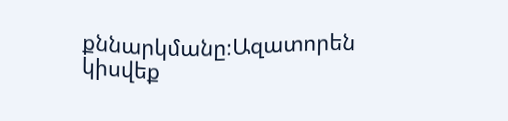քննարկմանը։Ազատորեն կիսվեք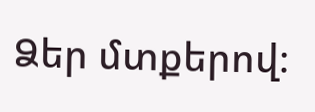Ձեր մտքերով։